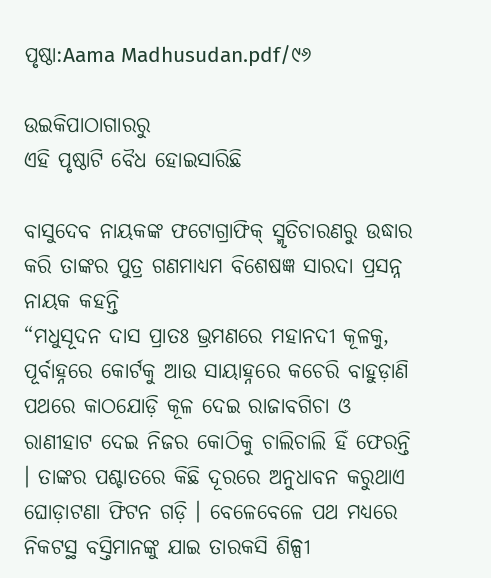ପୃଷ୍ଠା:Aama Madhusudan.pdf/୯୬

ଉଇକିପାଠାଗାର‌ରୁ
ଏହି ପୃଷ୍ଠାଟି ବୈଧ ହୋଇସାରିଛି

ବାସୁଦେବ ନାୟକଙ୍କ ଫଟୋଗ୍ରାଫିକ୍ ସ୍ମୃତିଚାରଣରୁ ଉଦ୍ଧାର କରି ତାଙ୍କର ପୁତ୍ର ଗଣମାଧ୍ୟମ ବିଶେଷଜ୍ଞ ସାରଦା ପ୍ରସନ୍ନ ନାୟକ କହନ୍ତି
“ମଧୁସୂଦନ ଦାସ ପ୍ରାତଃ ଭ୍ରମଣରେ ମହାନଦୀ କୂଳକୁ, ପୂର୍ବାହ୍ନରେ କୋର୍ଟକୁ ଆଉ ସାୟାହ୍ନରେ କଚେରି ବାହୁଡ଼ାଣି ପଥରେ କାଠଯୋଡ଼ି କୂଳ ଦେଇ ରାଜାବଗିଚା ଓ ରାଣୀହାଟ ଦେଇ ନିଜର କୋଠିକୁ ଚାଲିଚାଲି ହିଁ ଫେରନ୍ତି । ତାଙ୍କର ପଶ୍ଚାତରେ କିଛି ଦୂରରେ ଅନୁଧାବନ କରୁଥାଏ ଘୋଡ଼ାଟଣା ଫିଟନ ଗଡ଼ି । ବେଳେବେଳେ ପଥ ମଧ୍ୟରେ ନିକଟସ୍ଥ ବସ୍ତିମାନଙ୍କୁ ଯାଇ ତାରକସି ଶିଳ୍ପୀ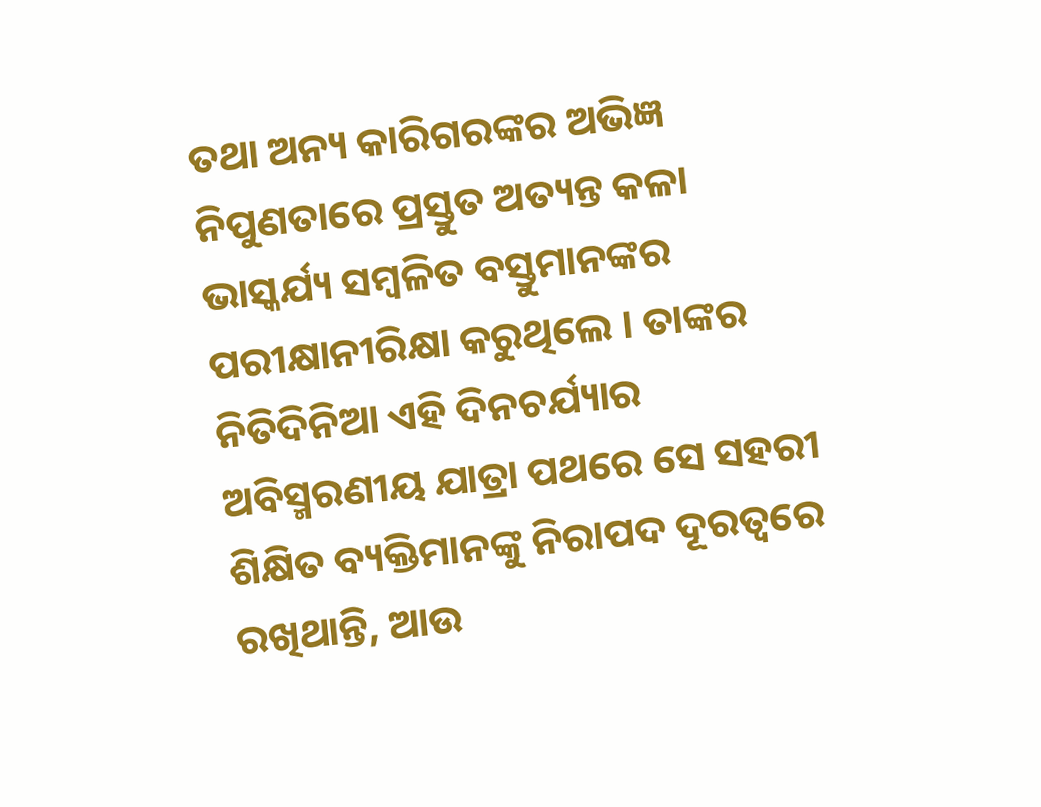ତଥା ଅନ୍ୟ କାରିଗରଙ୍କର ଅଭିଜ୍ଞ ନିପୁଣତାରେ ପ୍ରସ୍ତୁତ ଅତ୍ୟନ୍ତ କଳା ଭାସ୍କର୍ଯ୍ୟ ସମ୍ବଳିତ ବସ୍ତୁମାନଙ୍କର ପରୀକ୍ଷାନୀରିକ୍ଷା କରୁଥିଲେ । ତାଙ୍କର ନିତିଦିନିଆ ଏହି ଦିନଚର୍ଯ୍ୟାର ଅବିସ୍ମରଣୀୟ ଯାତ୍ରା ପଥରେ ସେ ସହରୀ ଶିକ୍ଷିତ ବ୍ୟକ୍ତିମାନଙ୍କୁ ନିରାପଦ ଦୂରତ୍ବରେ ରଖିଥାନ୍ତି, ଆଉ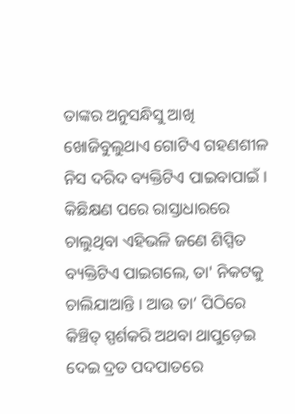ତାଙ୍କର ଅନୁସନ୍ଧିସୁ ଆଖି ଖୋଜିବୁଲୁଥାଏ ଗୋଟିଏ ଗହଣଶୀଳ ନିସ ଦରିଦ ବ୍ୟକ୍ତିଟିଏ ପାଇବାପାଇଁ । କିଛିକ୍ଷଣ ପରେ ରାସ୍ତାଧାରରେ ଚାଲୁଥିବା ଏହିଭଳି ଜଣେ ଶିପ୍ସିତ ବ୍ୟକ୍ତିଟିଏ ପାଇଗଲେ, ତା' ନିକଟକୁ ଚାଲିଯାଆନ୍ତି । ଆଉ ତା’ ପିଠିରେ କିଞ୍ଚିତ୍ ସ୍ପର୍ଶକରି ଅଥବା ଥାପୁଡ଼େଇ ଦେଇ ଦ୍ରତ ପଦପାତରେ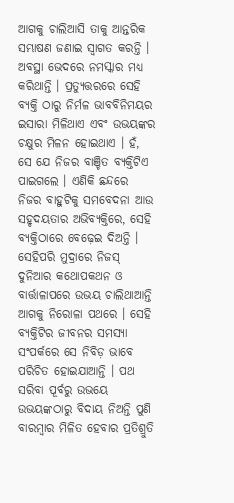ଆଗକୁ ଚାଲିଆସି ତାକୁ ଆନ୍ତରିକ ସମ୍ଭାଷଣ ଜଣାଇ ସ୍ବାଗତ କରନ୍ତି । ଅବସ୍ଥା ଭେଦରେ ନମସ୍କାର ମଧ୍ୟ କରିଥାନ୍ତି । ପ୍ରତ୍ୟୁତ୍ତରରେ ସେହି ବ୍ୟକ୍ତି ଠାରୁ ନିର୍ମଳ ଭାବବିନିମୟର ଇସାରା ମିଳିଥାଏ ଏବଂ ଉଭୟଙ୍କର ଚକ୍ଷୁର ମିଳନ ହୋଇଥାଏ । ହଁ, ସେ ଯେ ନିଜର ବାଞ୍ଚିତ ବ୍ୟକ୍ତିଟିଏ ପାଇଗଲେ । ଏଣିକି ଛନ୍ଦରେ ନିଜର ବାହୁଟିକୁ ସମବେଦନା ଆଉ ସହୃଦୟତାର ଅଭିବ୍ୟକ୍ତିରେ, ସେହି ବ୍ୟକ୍ତିଠାରେ ବେଢ଼େଇ ଦିଅନ୍ତି । ସେହିପରି ମୁଦ୍ରାରେ ନିଜସ୍ ଦୁନିଆର କଥୋପକଥନ ଓ ବାର୍ତ୍ତାଳାପରେ ଉଭୟ ଚାଲିଥାଆନ୍ତି ଆଗକୁ ନିରୋଳା ପଥରେ । ସେହି ବ୍ୟକ୍ତିଟିର ଜୀବନର ସମସ୍ୟା ସଂପର୍କରେ ସେ ନିବିଡ଼ ଭାବେ ପରିଚିତ ହୋଇଯାଆନ୍ତି । ପଥ ସରିବା ପୂର୍ବରୁ ଉଭୟେ ଉଭୟଙ୍କଠାରୁ ବିଦାୟ ନିଅନ୍ତି ପୁଣି ବାରମ୍ବାର ମିଳିତ ହେବାର ପ୍ରତିଶ୍ରୁତି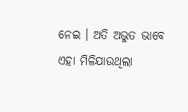ନେଇ । ଅତି ଅଭୁତ ଭାବେ ଏହା ମିଳିଯାଉଥିଲା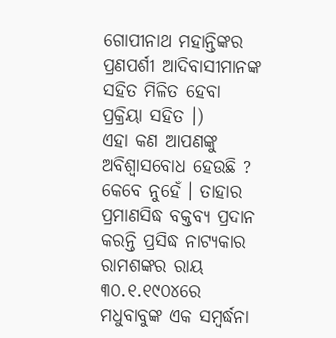ଗୋପୀନାଥ ମହାନ୍ତିଙ୍କର ପ୍ରଣପର୍ଶୀ ଆଦିବାସୀମାନଙ୍କ ସହିତ ମିଳିତ ହେବା ପ୍ରକ୍ରିୟା ସହିତ ।)
ଏହା କଣ ଆପଣଙ୍କୁ ଅବିଶ୍ୱାସବୋଧ ହେଉଛି ? କେବେ ନୁହେଁ । ତାହାର ପ୍ରମାଣସିଦ୍ଧ ବକ୍ତବ୍ୟ ପ୍ରଦାନ କରନ୍ତି ପ୍ରସିଦ୍ଧ ନାଟ୍ୟକାର ରାମଶଙ୍କର ରାୟ ୩୦.୧.୧୯୦୪ରେ ମଧୁବାବୁଙ୍କ ଏକ ସମ୍ବର୍ଦ୍ଧନା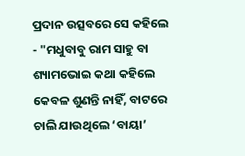ପ୍ରଦାନ ଉତ୍ସବରେ ସେ କହିଲେ - "ମଧୁବାବୁ ରାମ ସାହୁ ବା ଶ୍ୟାମଭୋଇ କଥା କହିଲେ କେବଳ ଶୁଣନ୍ତି ନାହିଁ, ବାଟରେ ଚାଲି ଯାଉଥିଲେ ‘ବାୟା’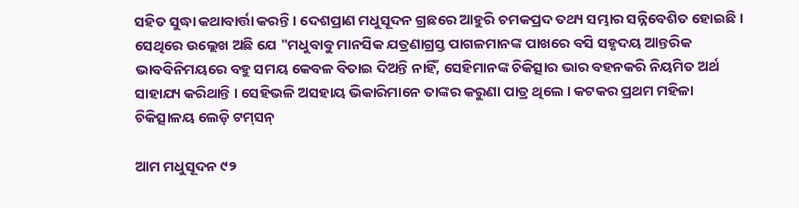ସହିତ ସୁଦ୍ଧା କଥାବାର୍ତ୍ତା କରନ୍ତି । ଦେଶପ୍ରାଣ ମଧୁସୂଦନ ଗ୍ରଛରେ ଆହୁରି ଚମକପ୍ରଦ ତଥ୍ୟ ସମ୍ଭାର ସନ୍ନିବେଶିତ ହୋଇଛି । ସେଥିରେ ଉଲ୍ଲେଖ ଅଛି ଯେ "ମଧୁବାବୁ ମାନସିକ ଯତ୍ରଣାଗ୍ରସ୍ତ ପାଗଳମାନଙ୍କ ପାଖରେ ବସି ସହୃଦୟ ଆନ୍ତରିକ ଭାବବିନିମୟରେ ବହୁ ସମୟ କେବଳ ବିତାଇ ଦିଅନ୍ତି ନାହିଁ, ସେହିମାନଙ୍କ ଚିକିତ୍ସାର ଭାର ବହନକରି ନିୟମିତ ଅର୍ଥ ସାହାଯ୍ୟ କରିଥାନ୍ତି । ସେହିଭଳି ଅସହାୟ ଭିକାରିମାନେ ତାଙ୍କର କରୁଣା ପାତ୍ର ଥିଲେ । କଟକର ପ୍ରଥମ ମହିଳା ଚିକିତ୍ସାଳୟ ଲେଡ଼ି ଟମ୍‌ସନ୍

ଆମ ମଧୁସୂଦନ ୯୨